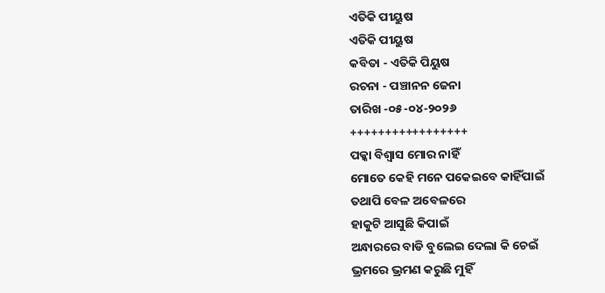ଏତିକି ପୀୟୁଷ
ଏତିକି ପୀୟୁଷ
କବିତା - ଏତିକି ପିୟୁଷ
ରଚନା - ପଞ୍ଚାନନ ଜେନା
ତାରିଖ -୦୫-୦୪-୨୦୨୬
+++++++++++++++++
ପକ୍କା ବିଶ୍ୱାସ ମୋର ନାହିଁ
ମୋତେ କେହି ମନେ ପକେଇବେ କାହିଁପାଇଁ
ତଥାପି ବେଳ ଅବେଳରେ
ହାକୁଟି ଆସୁଛି କିପାଇଁ
ଅନ୍ଧାରରେ ବାଡି ବୁଲେଇ ଦେଲା କି ଚେଇଁ
ଭ୍ରମରେ ଭ୍ରମଣ କରୁଛି ମୁହିଁ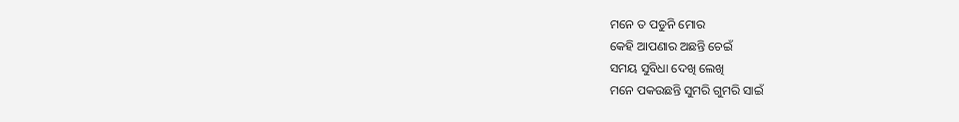ମନେ ତ ପଡୁନି ମୋର
କେହି ଆପଣାର ଅଛନ୍ତି ଚେଇଁ
ସମୟ ସୁବିଧା ଦେଖି ଲେଖି
ମନେ ପକଉଛନ୍ତି ସୁମରି ଗୁମରି ସାଇଁ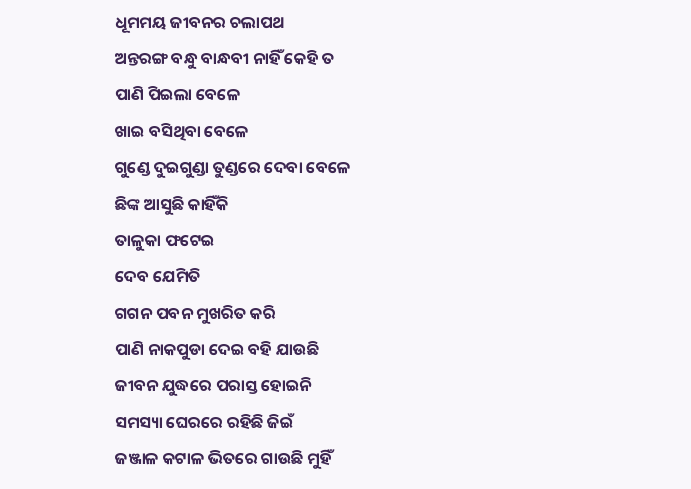ଧୂମମୟ ଜୀବନର ଚଲାପଥ
ଅନ୍ତରଙ୍ଗ ବନ୍ଧୁ ବାନ୍ଧବୀ ନାହିଁ କେହି ତ
ପାଣି ପିଇଲା ବେଳେ
ଖାଇ ବସିଥିବା ବେଳେ
ଗୁଣ୍ଡେ ଦୁଇଗୁଣ୍ଡା ତୁଣ୍ଡରେ ଦେବା ବେଳେ
ଛିଙ୍କ ଆସୁଛି କାହିଁକି
ତାଳୁକା ଫଟେଇ
ଦେବ ଯେମିତି
ଗଗନ ପବନ ମୁଖରିତ କରି
ପାଣି ନାକପୁଡା ଦେଇ ବହି ଯାଉଛି
ଜୀବନ ଯୁଦ୍ଧରେ ପରାସ୍ତ ହୋଇନି
ସମସ୍ୟା ଘେରରେ ରହିଛି ଜିଇଁ
ଜଞ୍ଜାଳ କଟାଳ ଭିତରେ ଗାଉଛି ମୁହିଁ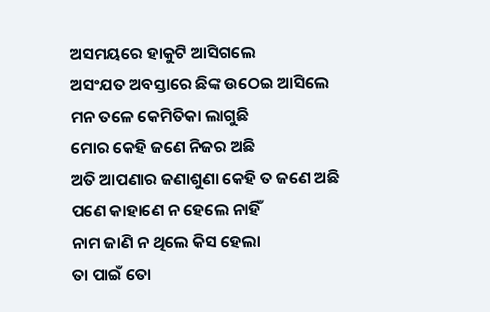ଅସମୟରେ ହାକୁଟି ଆସିଗଲେ
ଅସଂଯତ ଅବସ୍ତାରେ ଛିଙ୍କ ଉଠେଇ ଆସିଲେ
ମନ ତଳେ କେମିତିକା ଲାଗୁଛି
ମୋର କେହି ଜଣେ ନିଜର ଅଛି
ଅତି ଆପଣାର ଜଣାଶୁଣା କେହି ତ ଜଣେ ଅଛି
ପଣେ କାହାଣେ ନ ହେଲେ ନାହିଁ
ନାମ ଜାଣି ନ ଥିଲେ କିସ ହେଲା
ତା ପାଇଁ ତୋ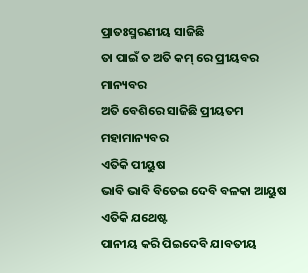ପ୍ରାତଃସ୍ମରଣୀୟ ସାଜିଛି
ତା ପାଇଁ ତ ଅତି କମ୍ ରେ ପ୍ରୀୟବର ମାନ୍ୟବର
ଅତି ବେଶିରେ ସାଜିଛି ପ୍ରୀୟତମ ମହାମାନ୍ୟବର
ଏତିକି ପୀୟୁଷ
ଭାବି ଭାବି ବିତେଇ ଦେବି ବଳକା ଆୟୁଷ
ଏତିକି ଯଥେଷ୍ଟ
ପାନୀୟ କରି ପିଇଦେବି ଯାବତୀୟ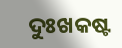ଦୁଃଖକଷ୍ଟ